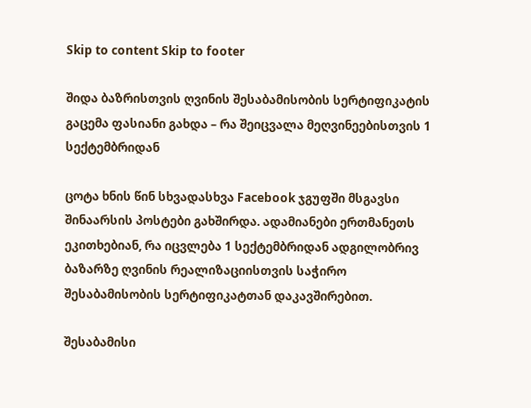Skip to content Skip to footer

შიდა ბაზრისთვის ღვინის შესაბამისობის სერტიფიკატის გაცემა ფასიანი გახდა – რა შეიცვალა მეღვინეებისთვის 1 სექტემბრიდან

ცოტა ხნის წინ სხვადასხვა Facebook ჯგუფში მსგავსი შინაარსის პოსტები გახშირდა. ადამიანები ერთმანეთს ეკითხებიან, რა იცვლება 1 სექტემბრიდან ადგილობრივ ბაზარზე ღვინის რეალიზაციისთვის საჭირო შესაბამისობის სერტიფიკატთან დაკავშირებით.

შესაბამისი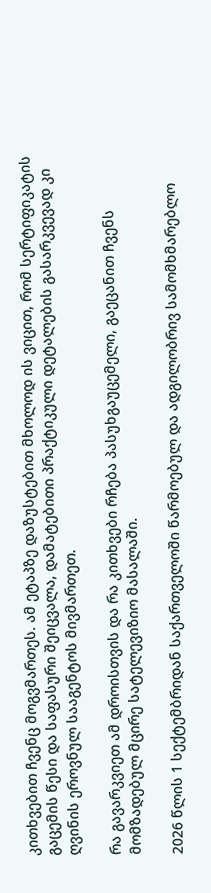კითხვებით ჩვენც მოგვმართეს. ამ ეტაპზე დაზუსტებით მხოლოდ ის ვიცით, რომ სერტიფიკატის გაცემის წესი და საფასური შეიცვალა, დამატებითი პრაქტიკული დეტალების გასარკვევად კი ღვინის ეროვნულ სააგენტოს მივმართეთ.

რა გავარკვიეთ ამ დროისთვის და რა კითხვები რჩება პასუხგაუცემელი, გაეცანით ჩვენს მომზადებულ მცირე სატელევიზიო მასალაში.

2026 წლის 1 სექტემბრიდან საქართველოში წარმოებულ და ადგილობრივ სამომხმარებლო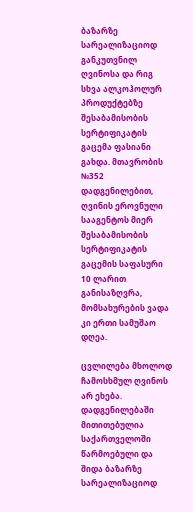ბაზარზე სარეალიზაციოდ განკუთვნილ ღვინოსა და რიგ სხვა ალკოჰოლურ პროდუქტებზე შესაბამისობის სერტიფიკატის გაცემა ფასიანი გახდა. მთავრობის №352 დადგენილებით, ღვინის ეროვნული სააგენტოს მიერ შესაბამისობის სერტიფიკატის გაცემის საფასური 10 ლარით განისაზღვრა, მომსახურების ვადა კი ერთი სამუშაო დღეა.

ცვლილება მხოლოდ ჩამოსხმულ ღვინოს არ ეხება. დადგენილებაში მითითებულია საქართველოში წარმოებული და შიდა ბაზარზე სარეალიზაციოდ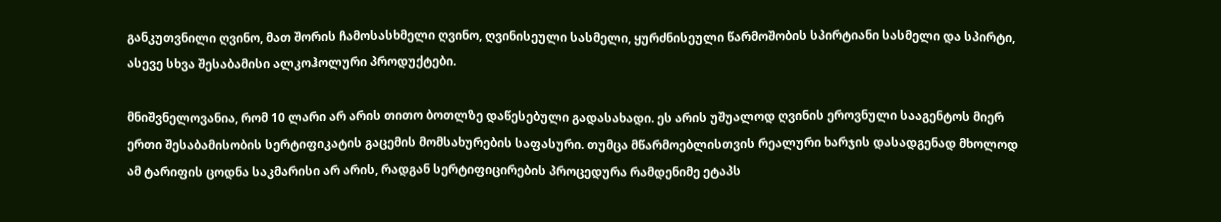განკუთვნილი ღვინო, მათ შორის ჩამოსასხმელი ღვინო, ღვინისეული სასმელი, ყურძნისეული წარმოშობის სპირტიანი სასმელი და სპირტი, ასევე სხვა შესაბამისი ალკოჰოლური პროდუქტები.

მნიშვნელოვანია, რომ 10 ლარი არ არის თითო ბოთლზე დაწესებული გადასახადი. ეს არის უშუალოდ ღვინის ეროვნული სააგენტოს მიერ ერთი შესაბამისობის სერტიფიკატის გაცემის მომსახურების საფასური. თუმცა მწარმოებლისთვის რეალური ხარჯის დასადგენად მხოლოდ ამ ტარიფის ცოდნა საკმარისი არ არის, რადგან სერტიფიცირების პროცედურა რამდენიმე ეტაპს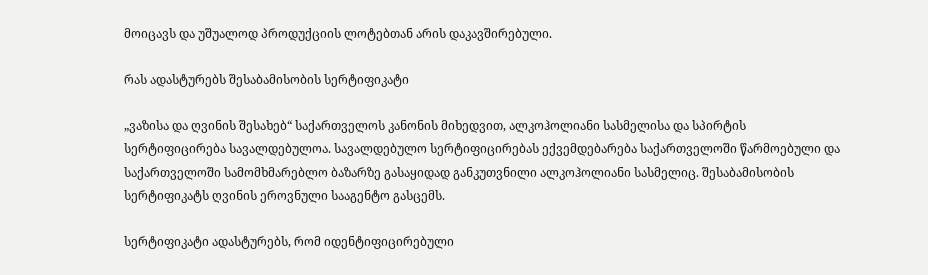მოიცავს და უშუალოდ პროდუქციის ლოტებთან არის დაკავშირებული.

რას ადასტურებს შესაბამისობის სერტიფიკატი

„ვაზისა და ღვინის შესახებ“ საქართველოს კანონის მიხედვით, ალკოჰოლიანი სასმელისა და სპირტის სერტიფიცირება სავალდებულოა. სავალდებულო სერტიფიცირებას ექვემდებარება საქართველოში წარმოებული და საქართველოში სამომხმარებლო ბაზარზე გასაყიდად განკუთვნილი ალკოჰოლიანი სასმელიც. შესაბამისობის სერტიფიკატს ღვინის ეროვნული სააგენტო გასცემს.

სერტიფიკატი ადასტურებს, რომ იდენტიფიცირებული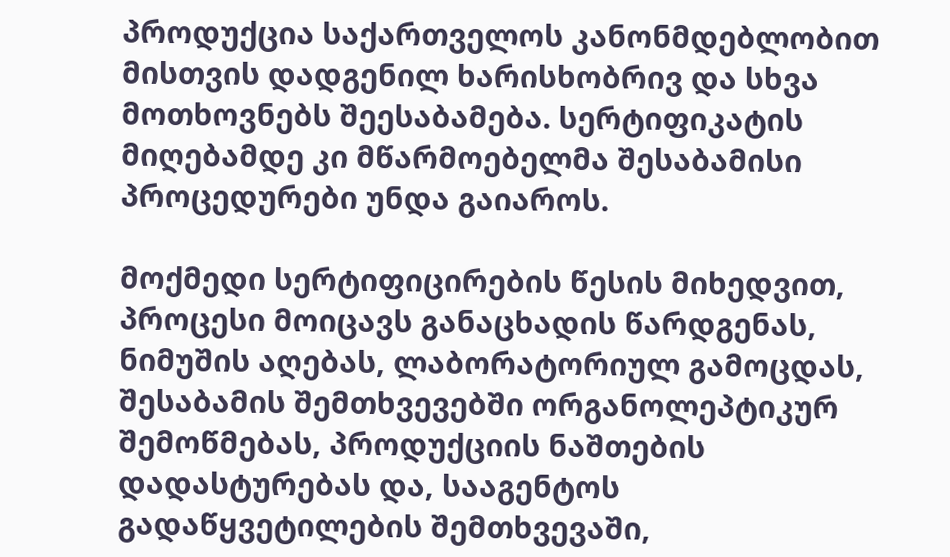პროდუქცია საქართველოს კანონმდებლობით მისთვის დადგენილ ხარისხობრივ და სხვა მოთხოვნებს შეესაბამება. სერტიფიკატის მიღებამდე კი მწარმოებელმა შესაბამისი პროცედურები უნდა გაიაროს.

მოქმედი სერტიფიცირების წესის მიხედვით, პროცესი მოიცავს განაცხადის წარდგენას, ნიმუშის აღებას, ლაბორატორიულ გამოცდას, შესაბამის შემთხვევებში ორგანოლეპტიკურ შემოწმებას, პროდუქციის ნაშთების დადასტურებას და, სააგენტოს გადაწყვეტილების შემთხვევაში,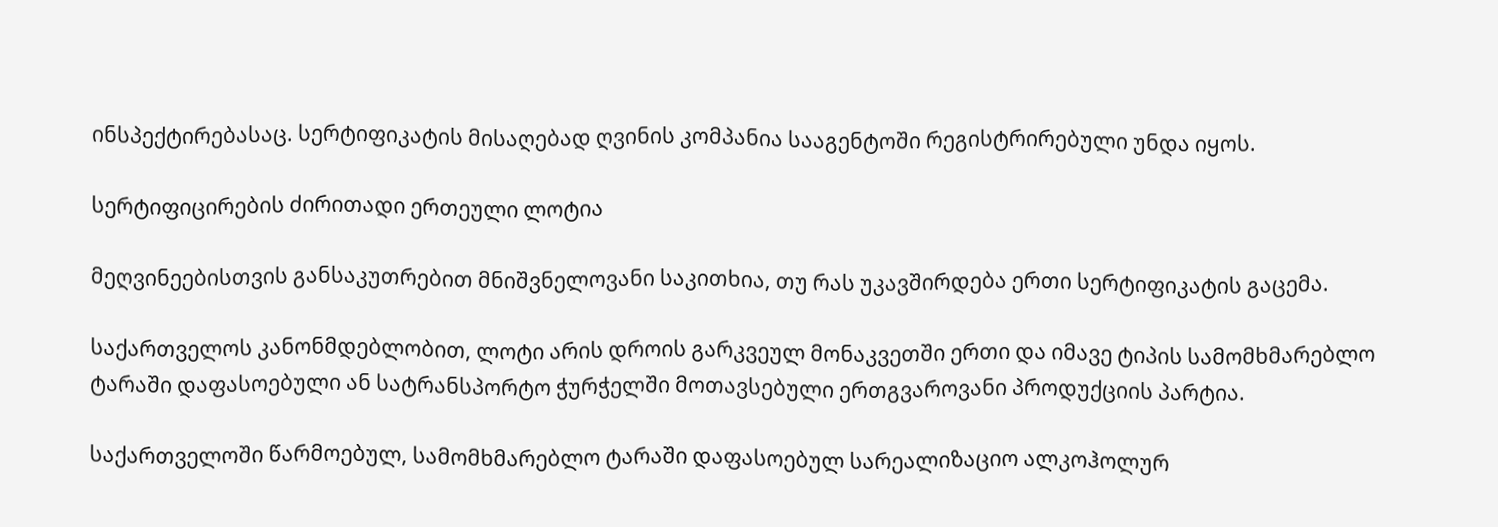ინსპექტირებასაც. სერტიფიკატის მისაღებად ღვინის კომპანია სააგენტოში რეგისტრირებული უნდა იყოს.

სერტიფიცირების ძირითადი ერთეული ლოტია

მეღვინეებისთვის განსაკუთრებით მნიშვნელოვანი საკითხია, თუ რას უკავშირდება ერთი სერტიფიკატის გაცემა.

საქართველოს კანონმდებლობით, ლოტი არის დროის გარკვეულ მონაკვეთში ერთი და იმავე ტიპის სამომხმარებლო ტარაში დაფასოებული ან სატრანსპორტო ჭურჭელში მოთავსებული ერთგვაროვანი პროდუქციის პარტია.

საქართველოში წარმოებულ, სამომხმარებლო ტარაში დაფასოებულ სარეალიზაციო ალკოჰოლურ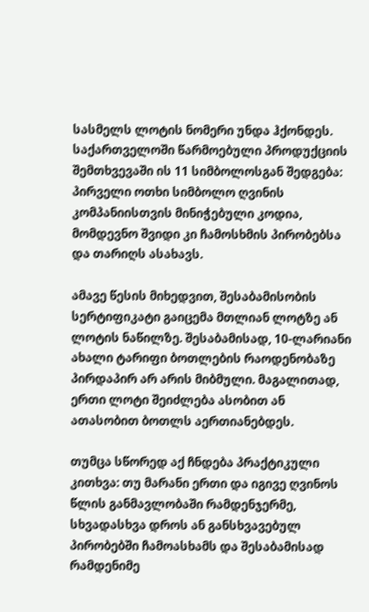სასმელს ლოტის ნომერი უნდა ჰქონდეს. საქართველოში წარმოებული პროდუქციის შემთხვევაში ის 11 სიმბოლოსგან შედგება: პირველი ოთხი სიმბოლო ღვინის კომპანიისთვის მინიჭებული კოდია, მომდევნო შვიდი კი ჩამოსხმის პირობებსა და თარიღს ასახავს.

ამავე წესის მიხედვით, შესაბამისობის სერტიფიკატი გაიცემა მთლიან ლოტზე ან ლოტის ნაწილზე. შესაბამისად, 10-ლარიანი ახალი ტარიფი ბოთლების რაოდენობაზე პირდაპირ არ არის მიბმული. მაგალითად, ერთი ლოტი შეიძლება ასობით ან ათასობით ბოთლს აერთიანებდეს.

თუმცა სწორედ აქ ჩნდება პრაქტიკული კითხვა: თუ მარანი ერთი და იგივე ღვინოს წლის განმავლობაში რამდენჯერმე, სხვადასხვა დროს ან განსხვავებულ პირობებში ჩამოასხამს და შესაბამისად რამდენიმე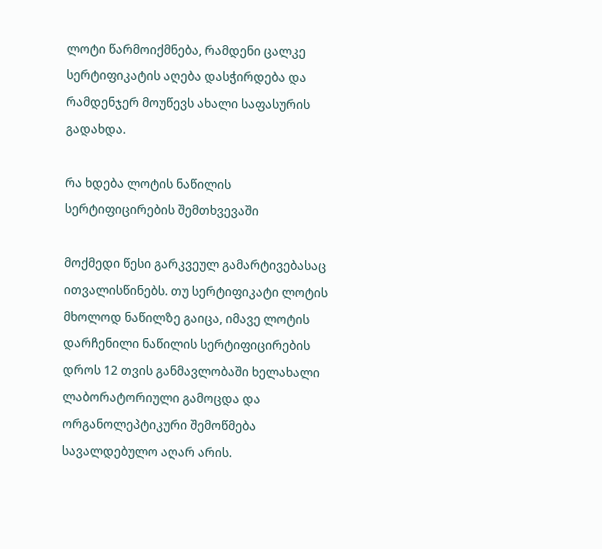ლოტი წარმოიქმნება, რამდენი ცალკე სერტიფიკატის აღება დასჭირდება და რამდენჯერ მოუწევს ახალი საფასურის გადახდა.

რა ხდება ლოტის ნაწილის სერტიფიცირების შემთხვევაში

მოქმედი წესი გარკვეულ გამარტივებასაც ითვალისწინებს. თუ სერტიფიკატი ლოტის მხოლოდ ნაწილზე გაიცა, იმავე ლოტის დარჩენილი ნაწილის სერტიფიცირების დროს 12 თვის განმავლობაში ხელახალი ლაბორატორიული გამოცდა და ორგანოლეპტიკური შემოწმება სავალდებულო აღარ არის.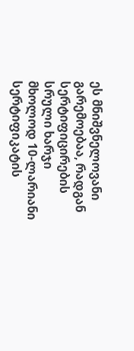ეს მნიშვნელოვანი გარემოებაა, რადგან სერტიფიცირების სრული ხარჯი მხოლოდ 10-ლარიანი სერტიფიკატის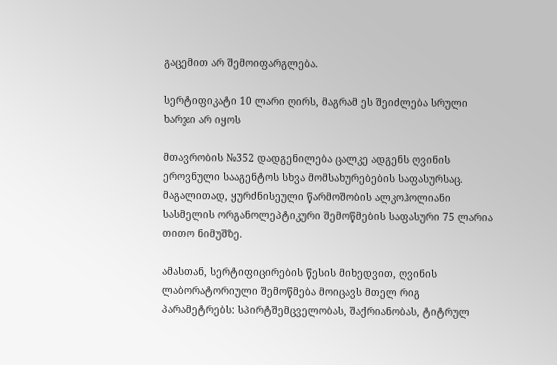გაცემით არ შემოიფარგლება.

სერტიფიკატი 10 ლარი ღირს, მაგრამ ეს შეიძლება სრული ხარჯი არ იყოს

მთავრობის №352 დადგენილება ცალკე ადგენს ღვინის ეროვნული სააგენტოს სხვა მომსახურებების საფასურსაც. მაგალითად, ყურძნისეული წარმოშობის ალკოჰოლიანი სასმელის ორგანოლეპტიკური შემოწმების საფასური 75 ლარია თითო ნიმუშზე.

ამასთან, სერტიფიცირების წესის მიხედვით, ღვინის ლაბორატორიული შემოწმება მოიცავს მთელ რიგ პარამეტრებს: სპირტშემცველობას, შაქრიანობას, ტიტრულ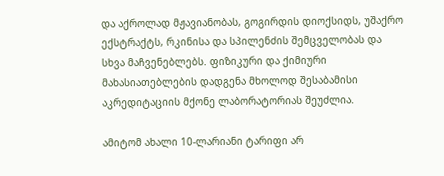და აქროლად მჟავიანობას, გოგირდის დიოქსიდს, უშაქრო ექსტრაქტს, რკინისა და სპილენძის შემცველობას და სხვა მაჩვენებლებს. ფიზიკური და ქიმიური მახასიათებლების დადგენა მხოლოდ შესაბამისი აკრედიტაციის მქონე ლაბორატორიას შეუძლია.

ამიტომ ახალი 10-ლარიანი ტარიფი არ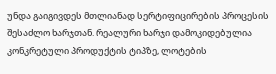უნდა გაიგივდეს მთლიანად სერტიფიცირების პროცესის შესაძლო ხარჯთან. რეალური ხარჯი დამოკიდებულია კონკრეტული პროდუქტის ტიპზე, ლოტების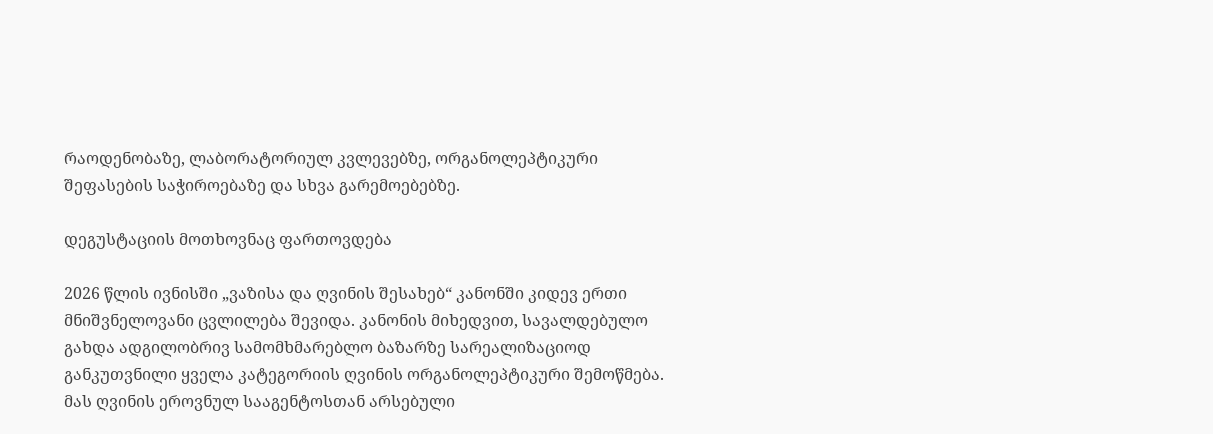რაოდენობაზე, ლაბორატორიულ კვლევებზე, ორგანოლეპტიკური შეფასების საჭიროებაზე და სხვა გარემოებებზე.

დეგუსტაციის მოთხოვნაც ფართოვდება

2026 წლის ივნისში „ვაზისა და ღვინის შესახებ“ კანონში კიდევ ერთი მნიშვნელოვანი ცვლილება შევიდა. კანონის მიხედვით, სავალდებულო გახდა ადგილობრივ სამომხმარებლო ბაზარზე სარეალიზაციოდ განკუთვნილი ყველა კატეგორიის ღვინის ორგანოლეპტიკური შემოწმება. მას ღვინის ეროვნულ სააგენტოსთან არსებული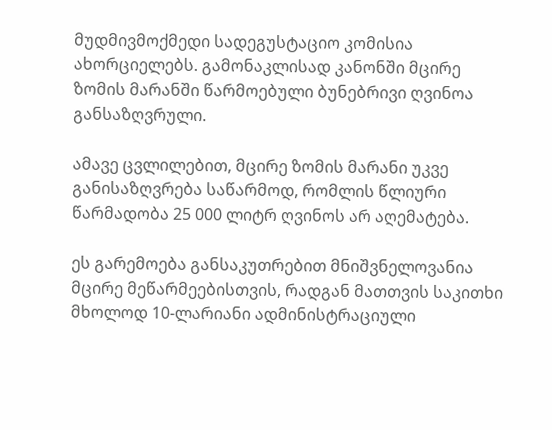მუდმივმოქმედი სადეგუსტაციო კომისია ახორციელებს. გამონაკლისად კანონში მცირე ზომის მარანში წარმოებული ბუნებრივი ღვინოა განსაზღვრული.

ამავე ცვლილებით, მცირე ზომის მარანი უკვე განისაზღვრება საწარმოდ, რომლის წლიური წარმადობა 25 000 ლიტრ ღვინოს არ აღემატება.

ეს გარემოება განსაკუთრებით მნიშვნელოვანია მცირე მეწარმეებისთვის, რადგან მათთვის საკითხი მხოლოდ 10-ლარიანი ადმინისტრაციული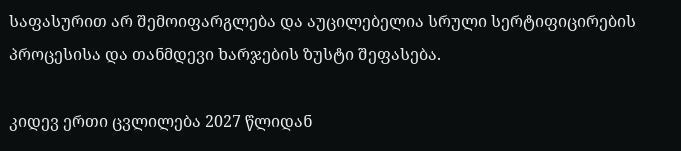საფასურით არ შემოიფარგლება და აუცილებელია სრული სერტიფიცირების პროცესისა და თანმდევი ხარჯების ზუსტი შეფასება.

კიდევ ერთი ცვლილება 2027 წლიდან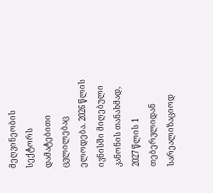მეღვინეობის სექტორს დამატებითი ცვლილებაც ელოდება. 2026 წლის ივნისში მიღებული კანონის თანახმად, 2027 წლის 1 თებერვლიდან სარეალიზაციოდ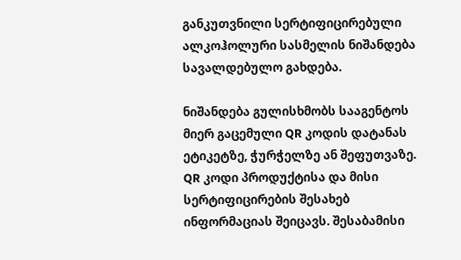განკუთვნილი სერტიფიცირებული ალკოჰოლური სასმელის ნიშანდება სავალდებულო გახდება.

ნიშანდება გულისხმობს სააგენტოს მიერ გაცემული QR კოდის დატანას ეტიკეტზე, ჭურჭელზე ან შეფუთვაზე. QR კოდი პროდუქტისა და მისი სერტიფიცირების შესახებ ინფორმაციას შეიცავს. შესაბამისი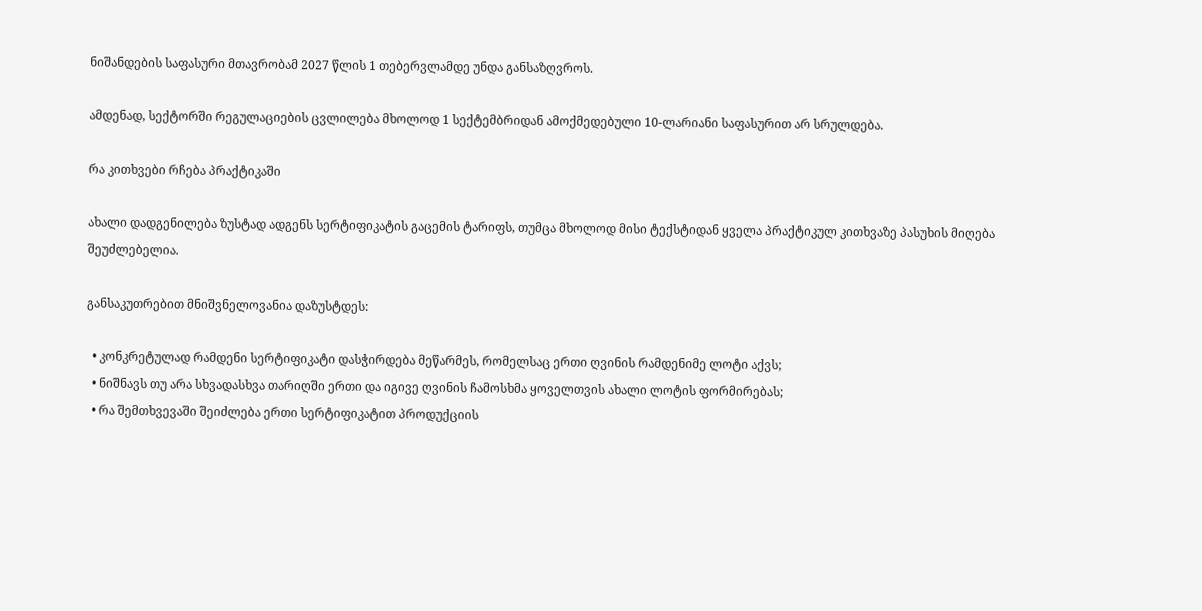ნიშანდების საფასური მთავრობამ 2027 წლის 1 თებერვლამდე უნდა განსაზღვროს.

ამდენად, სექტორში რეგულაციების ცვლილება მხოლოდ 1 სექტემბრიდან ამოქმედებული 10-ლარიანი საფასურით არ სრულდება.

რა კითხვები რჩება პრაქტიკაში

ახალი დადგენილება ზუსტად ადგენს სერტიფიკატის გაცემის ტარიფს, თუმცა მხოლოდ მისი ტექსტიდან ყველა პრაქტიკულ კითხვაზე პასუხის მიღება შეუძლებელია.

განსაკუთრებით მნიშვნელოვანია დაზუსტდეს:

  • კონკრეტულად რამდენი სერტიფიკატი დასჭირდება მეწარმეს, რომელსაც ერთი ღვინის რამდენიმე ლოტი აქვს;
  • ნიშნავს თუ არა სხვადასხვა თარიღში ერთი და იგივე ღვინის ჩამოსხმა ყოველთვის ახალი ლოტის ფორმირებას;
  • რა შემთხვევაში შეიძლება ერთი სერტიფიკატით პროდუქციის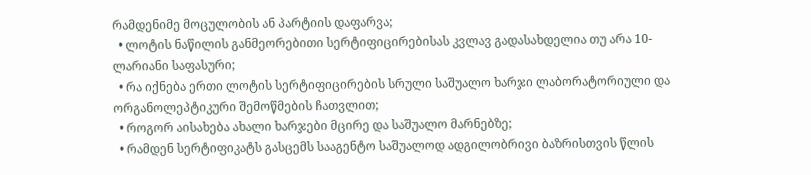რამდენიმე მოცულობის ან პარტიის დაფარვა;
  • ლოტის ნაწილის განმეორებითი სერტიფიცირებისას კვლავ გადასახდელია თუ არა 10-ლარიანი საფასური;
  • რა იქნება ერთი ლოტის სერტიფიცირების სრული საშუალო ხარჯი ლაბორატორიული და ორგანოლეპტიკური შემოწმების ჩათვლით;
  • როგორ აისახება ახალი ხარჯები მცირე და საშუალო მარნებზე;
  • რამდენ სერტიფიკატს გასცემს სააგენტო საშუალოდ ადგილობრივი ბაზრისთვის წლის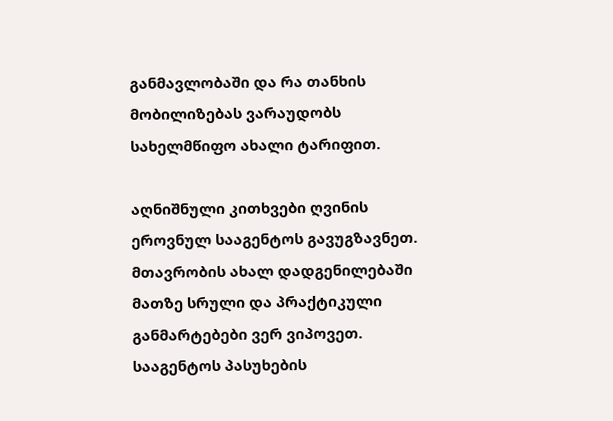განმავლობაში და რა თანხის მობილიზებას ვარაუდობს სახელმწიფო ახალი ტარიფით.

აღნიშნული კითხვები ღვინის ეროვნულ სააგენტოს გავუგზავნეთ. მთავრობის ახალ დადგენილებაში მათზე სრული და პრაქტიკული განმარტებები ვერ ვიპოვეთ. სააგენტოს პასუხების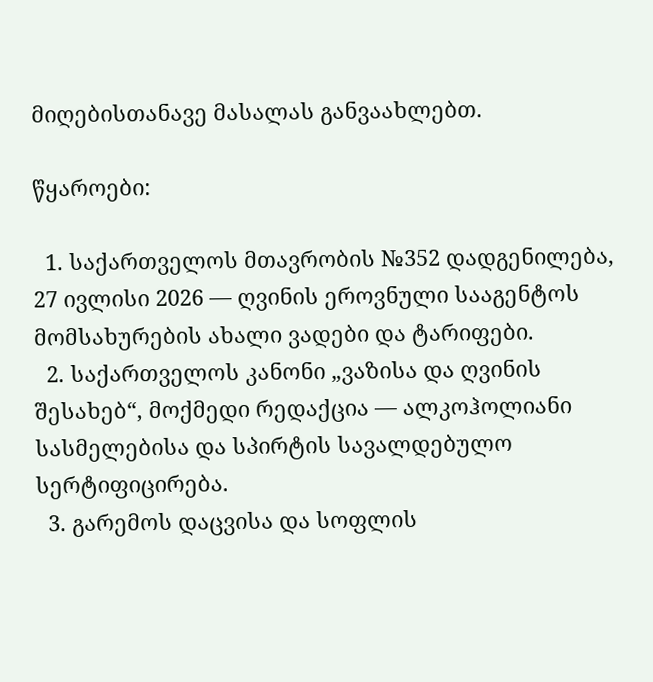მიღებისთანავე მასალას განვაახლებთ.

წყაროები:

  1. საქართველოს მთავრობის №352 დადგენილება, 27 ივლისი 2026 — ღვინის ეროვნული სააგენტოს მომსახურების ახალი ვადები და ტარიფები.
  2. საქართველოს კანონი „ვაზისა და ღვინის შესახებ“, მოქმედი რედაქცია — ალკოჰოლიანი სასმელებისა და სპირტის სავალდებულო სერტიფიცირება.
  3. გარემოს დაცვისა და სოფლის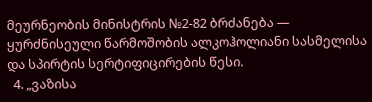მეურნეობის მინისტრის №2-82 ბრძანება — ყურძნისეული წარმოშობის ალკოჰოლიანი სასმელისა და სპირტის სერტიფიცირების წესი.
  4. „ვაზისა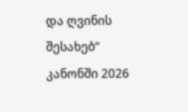და ღვინის შესახებ“ კანონში 2026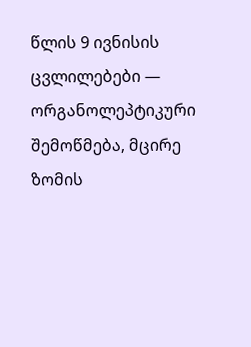წლის 9 ივნისის ცვლილებები — ორგანოლეპტიკური შემოწმება, მცირე ზომის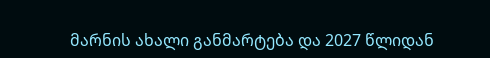მარნის ახალი განმარტება და 2027 წლიდან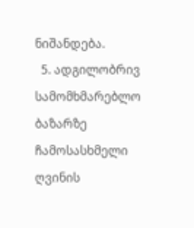ნიშანდება.
  5. ადგილობრივ სამომხმარებლო ბაზარზე ჩამოსასხმელი ღვინის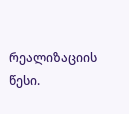რეალიზაციის წესი.